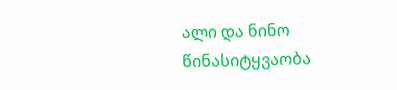ალი და ნინო
წინასიტყვაობა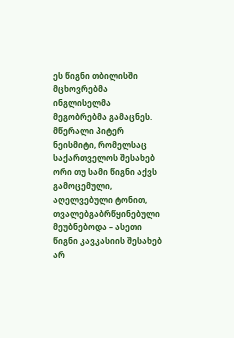ეს წიგნი თბილისში მცხოვრებმა ინგლისელმა მეგობრებმა გამაცნეს. მწერალი პიტერ ნეისმიტი, რომელსაც საქართველოს შესახებ ორი თუ სამი წიგნი აქვს გამოცემული, აღელვებული ტონით, თვალებგაბრწყინებული მეუბნებოდა – ასეთი წიგნი კავკასიის შესახებ არ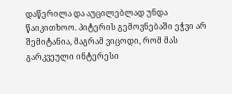დაწერილა და აუცილებლად უნდა წაიკითხოო. პიტერის გემოვნებაში ეჭვი არ შემიტანია, მაგრამ ვიცოდი, რომ მას გარკვეული ინტერესი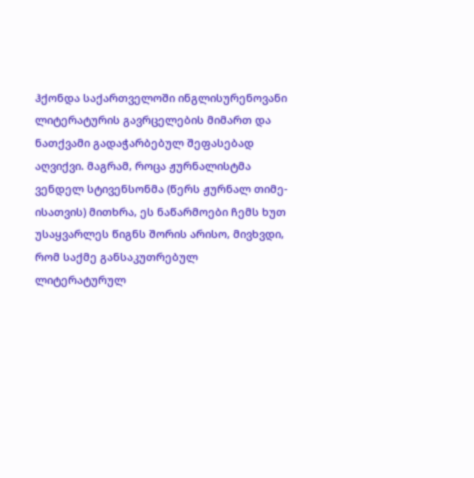ჰქონდა საქართველოში ინგლისურენოვანი ლიტერატურის გავრცელების მიმართ და ნათქვამი გადაჭარბებულ შეფასებად აღვიქვი. მაგრამ, როცა ჟურნალისტმა ვენდელ სტივენსონმა (წერს ჟურნალ თიმე-ისათვის) მითხრა, ეს ნაწარმოები ჩემს ხუთ უსაყვარლეს წიგნს შორის არისო, მივხვდი, რომ საქმე განსაკუთრებულ ლიტერატურულ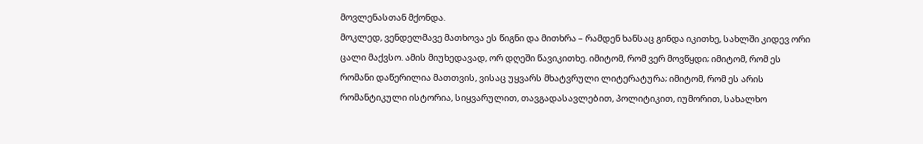მოვლენასთან მქონდა.
მოკლედ, ვენდელმავე მათხოვა ეს წიგნი და მითხრა – რამდენ ხანსაც გინდა იკითხე, სახლში კიდევ ორი ცალი მაქვსო. ამის მიუხედავად, ორ დღეში წავიკითხე. იმიტომ, რომ ვერ მოვწყდი; იმიტომ, რომ ეს რომანი დაწერილია მათთვის, ვისაც უყვარს მხატვრული ლიტერატურა; იმიტომ, რომ ეს არის რომანტიკული ისტორია, სიყვარულით, თავგადასავლებით, პოლიტიკით, იუმორით, სახალხო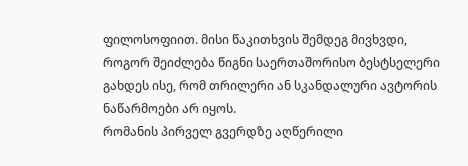ფილოსოფიით. მისი წაკითხვის შემდეგ მივხვდი, როგორ შეიძლება წიგნი საერთაშორისო ბესტსელერი გახდეს ისე, რომ თრილერი ან სკანდალური ავტორის ნაწარმოები არ იყოს.
რომანის პირველ გვერდზე აღწერილი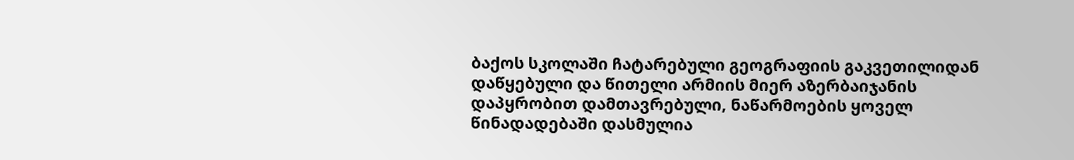ბაქოს სკოლაში ჩატარებული გეოგრაფიის გაკვეთილიდან დაწყებული და წითელი არმიის მიერ აზერბაიჯანის დაპყრობით დამთავრებული, ნაწარმოების ყოველ წინადადებაში დასმულია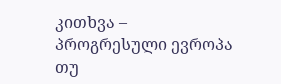კითხვა – პროგრესული ევროპა თუ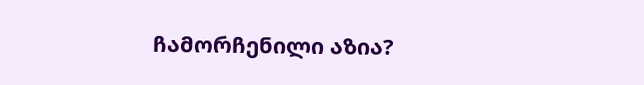ჩამორჩენილი აზია?